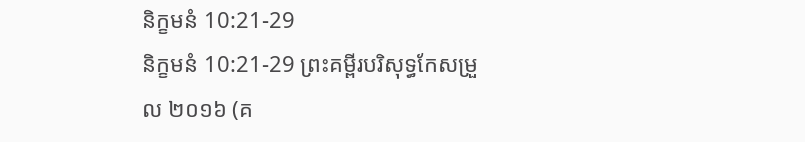និក្ខមនំ 10:21-29
និក្ខមនំ 10:21-29 ព្រះគម្ពីរបរិសុទ្ធកែសម្រួល ២០១៦ (គ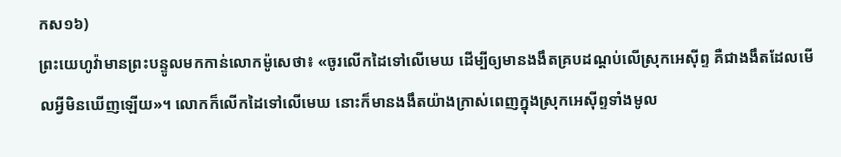កស១៦)
ព្រះយេហូវ៉ាមានព្រះបន្ទូលមកកាន់លោកម៉ូសេថា៖ «ចូរលើកដៃទៅលើមេឃ ដើម្បីឲ្យមានងងឹតគ្របដណ្ដប់លើស្រុកអេស៊ីព្ទ គឺជាងងឹតដែលមើលអ្វីមិនឃើញឡើយ»។ លោកក៏លើកដៃទៅលើមេឃ នោះក៏មានងងឹតយ៉ាងក្រាស់ពេញក្នុងស្រុកអេស៊ីព្ទទាំងមូល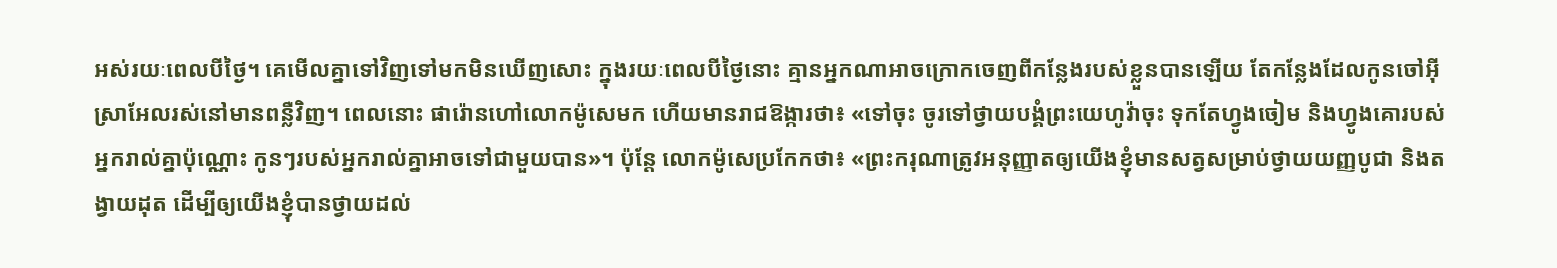អស់រយៈពេលបីថ្ងៃ។ គេមើលគ្នាទៅវិញទៅមកមិនឃើញសោះ ក្នុងរយៈពេលបីថ្ងៃនោះ គ្មានអ្នកណាអាចក្រោកចេញពីកន្លែងរបស់ខ្លួនបានឡើយ តែកន្លែងដែលកូនចៅអ៊ីស្រាអែលរស់នៅមានពន្លឺវិញ។ ពេលនោះ ផារ៉ោនហៅលោកម៉ូសេមក ហើយមានរាជឱង្ការថា៖ «ទៅចុះ ចូរទៅថ្វាយបង្គំព្រះយេហូវ៉ាចុះ ទុកតែហ្វូងចៀម និងហ្វូងគោរបស់អ្នករាល់គ្នាប៉ុណ្ណោះ កូនៗរបស់អ្នករាល់គ្នាអាចទៅជាមួយបាន»។ ប៉ុន្ដែ លោកម៉ូសេប្រកែកថា៖ «ព្រះករុណាត្រូវអនុញ្ញាតឲ្យយើងខ្ញុំមានសត្វសម្រាប់ថ្វាយយញ្ញបូជា និងតង្វាយដុត ដើម្បីឲ្យយើងខ្ញុំបានថ្វាយដល់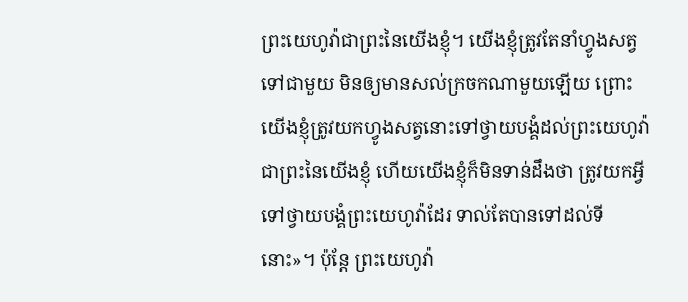ព្រះយេហូវ៉ាជាព្រះនៃយើងខ្ញុំ។ យើងខ្ញុំត្រូវតែនាំហ្វូងសត្វទៅជាមួយ មិនឲ្យមានសល់ក្រចកណាមួយឡើយ ព្រោះយើងខ្ញុំត្រូវយកហ្វូងសត្វនោះទៅថ្វាយបង្គំដល់ព្រះយេហូវ៉ាជាព្រះនៃយើងខ្ញុំ ហើយយើងខ្ញុំក៏មិនទាន់ដឹងថា ត្រូវយកអ្វីទៅថ្វាយបង្គំព្រះយេហូវ៉ាដែរ ទាល់តែបានទៅដល់ទីនោះ»។ ប៉ុន្ដែ ព្រះយេហូវ៉ា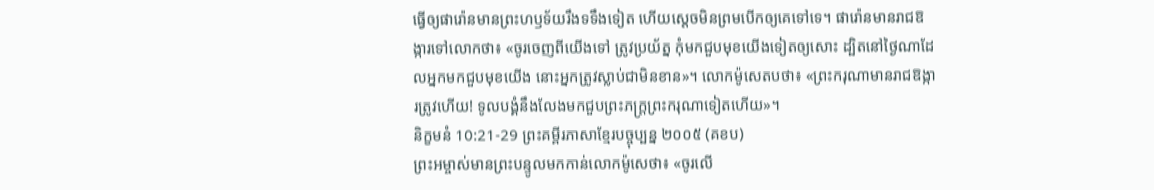ធ្វើឲ្យផារ៉ោនមានព្រះហឫទ័យរឹងទទឹងទៀត ហើយស្តេចមិនព្រមបើកឲ្យគេទៅទេ។ ផារ៉ោនមានរាជឱង្ការទៅលោកថា៖ «ចូរចេញពីយើងទៅ ត្រូវប្រយ័ត្ន កុំមកជួបមុខយើងទៀតឲ្យសោះ ដ្បិតនៅថ្ងៃណាដែលអ្នកមកជួបមុខយើង នោះអ្នកត្រូវស្លាប់ជាមិនខាន»។ លោកម៉ូសេតបថា៖ «ព្រះករុណាមានរាជឱង្ការត្រូវហើយ! ទូលបង្គំនឹងលែងមកជួបព្រះភក្ត្រព្រះករុណាទៀតហើយ»។
និក្ខមនំ 10:21-29 ព្រះគម្ពីរភាសាខ្មែរបច្ចុប្បន្ន ២០០៥ (គខប)
ព្រះអម្ចាស់មានព្រះបន្ទូលមកកាន់លោកម៉ូសេថា៖ «ចូរលើ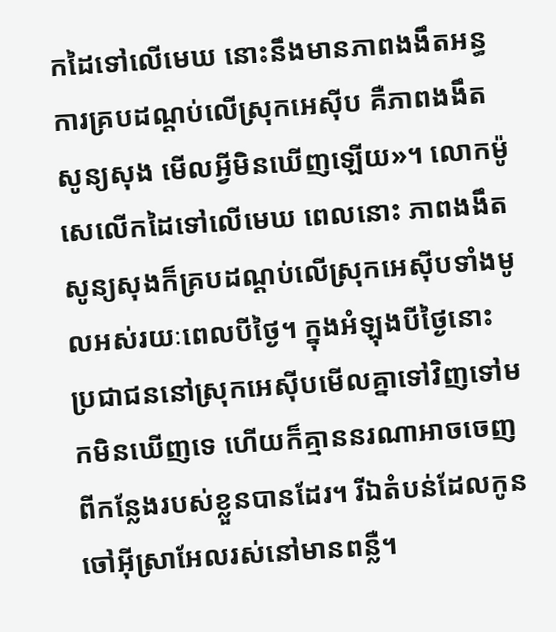កដៃទៅលើមេឃ នោះនឹងមានភាពងងឹតអន្ធការគ្របដណ្ដប់លើស្រុកអេស៊ីប គឺភាពងងឹតសូន្យសុង មើលអ្វីមិនឃើញឡើយ»។ លោកម៉ូសេលើកដៃទៅលើមេឃ ពេលនោះ ភាពងងឹតសូន្យសុងក៏គ្របដណ្ដប់លើស្រុកអេស៊ីបទាំងមូលអស់រយៈពេលបីថ្ងៃ។ ក្នុងអំឡុងបីថ្ងៃនោះ ប្រជាជននៅស្រុកអេស៊ីបមើលគ្នាទៅវិញទៅមកមិនឃើញទេ ហើយក៏គ្មាននរណាអាចចេញពីកន្លែងរបស់ខ្លួនបានដែរ។ រីឯតំបន់ដែលកូនចៅអ៊ីស្រាអែលរស់នៅមានពន្លឺ។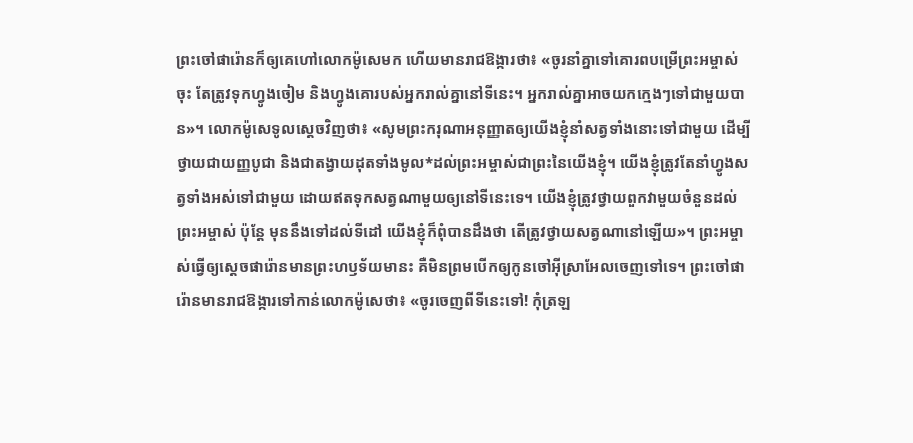ព្រះចៅផារ៉ោនក៏ឲ្យគេហៅលោកម៉ូសេមក ហើយមានរាជឱង្ការថា៖ «ចូរនាំគ្នាទៅគោរពបម្រើព្រះអម្ចាស់ចុះ តែត្រូវទុកហ្វូងចៀម និងហ្វូងគោរបស់អ្នករាល់គ្នានៅទីនេះ។ អ្នករាល់គ្នាអាចយកក្មេងៗទៅជាមួយបាន»។ លោកម៉ូសេទូលស្ដេចវិញថា៖ «សូមព្រះករុណាអនុញ្ញាតឲ្យយើងខ្ញុំនាំសត្វទាំងនោះទៅជាមួយ ដើម្បីថ្វាយជាយញ្ញបូជា និងជាតង្វាយដុតទាំងមូល*ដល់ព្រះអម្ចាស់ជាព្រះនៃយើងខ្ញុំ។ យើងខ្ញុំត្រូវតែនាំហ្វូងសត្វទាំងអស់ទៅជាមួយ ដោយឥតទុកសត្វណាមួយឲ្យនៅទីនេះទេ។ យើងខ្ញុំត្រូវថ្វាយពួកវាមួយចំនួនដល់ព្រះអម្ចាស់ ប៉ុន្តែ មុននឹងទៅដល់ទីដៅ យើងខ្ញុំក៏ពុំបានដឹងថា តើត្រូវថ្វាយសត្វណានៅឡើយ»។ ព្រះអម្ចាស់ធ្វើឲ្យស្ដេចផារ៉ោនមានព្រះហឫទ័យមានះ គឺមិនព្រមបើកឲ្យកូនចៅអ៊ីស្រាអែលចេញទៅទេ។ ព្រះចៅផារ៉ោនមានរាជឱង្ការទៅកាន់លោកម៉ូសេថា៖ «ចូរចេញពីទីនេះទៅ! កុំត្រឡ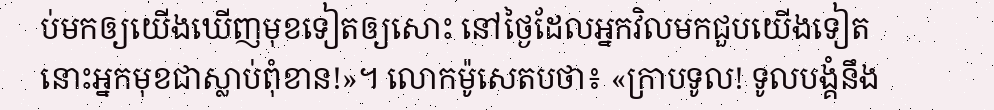ប់មកឲ្យយើងឃើញមុខទៀតឲ្យសោះ នៅថ្ងៃដែលអ្នកវិលមកជួបយើងទៀត នោះអ្នកមុខជាស្លាប់ពុំខាន!»។ លោកម៉ូសេតបថា៖ «ក្រាបទូល! ទូលបង្គំនឹង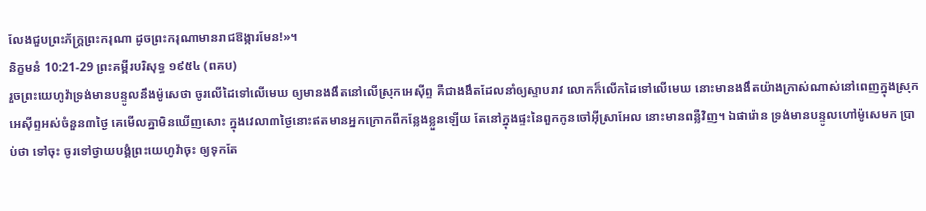លែងជួបព្រះភ័ក្ត្រព្រះករុណា ដូចព្រះករុណាមានរាជឱង្ការមែន!»។
និក្ខមនំ 10:21-29 ព្រះគម្ពីរបរិសុទ្ធ ១៩៥៤ (ពគប)
រួចព្រះយេហូវ៉ាទ្រង់មានបន្ទូលនឹងម៉ូសេថា ចូរលើដៃទៅលើមេឃ ឲ្យមានងងឹតនៅលើស្រុកអេស៊ីព្ទ គឺជាងងឹតដែលនាំឲ្យស្ទាបរាវ លោកក៏លើកដៃទៅលើមេឃ នោះមានងងឹតយ៉ាងក្រាស់ណាស់នៅពេញក្នុងស្រុកអេស៊ីព្ទអស់ចំនួន៣ថ្ងៃ គេមើលគ្នាមិនឃើញសោះ ក្នុងវេលា៣ថ្ងៃនោះឥតមានអ្នកក្រោកពីកន្លែងខ្លួនឡើយ តែនៅក្នុងផ្ទះនៃពួកកូនចៅអ៊ីស្រាអែល នោះមានពន្លឺវិញ។ ឯផារ៉ោន ទ្រង់មានបន្ទូលហៅម៉ូសេមក ប្រាប់ថា ទៅចុះ ចូរទៅថ្វាយបង្គំព្រះយេហូវ៉ាចុះ ឲ្យទុកតែ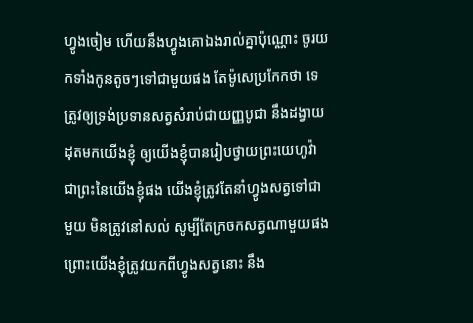ហ្វូងចៀម ហើយនឹងហ្វូងគោឯងរាល់គ្នាប៉ុណ្ណោះ ចូរយកទាំងកូនតូចៗទៅជាមួយផង តែម៉ូសេប្រកែកថា ទេ ត្រូវឲ្យទ្រង់ប្រទានសត្វសំរាប់ជាយញ្ញបូជា នឹងដង្វាយដុតមកយើងខ្ញុំ ឲ្យយើងខ្ញុំបានរៀបថ្វាយព្រះយេហូវ៉ា ជាព្រះនៃយើងខ្ញុំផង យើងខ្ញុំត្រូវតែនាំហ្វូងសត្វទៅជាមួយ មិនត្រូវនៅសល់ សូម្បីតែក្រចកសត្វណាមួយផង ព្រោះយើងខ្ញុំត្រូវយកពីហ្វូងសត្វនោះ នឹង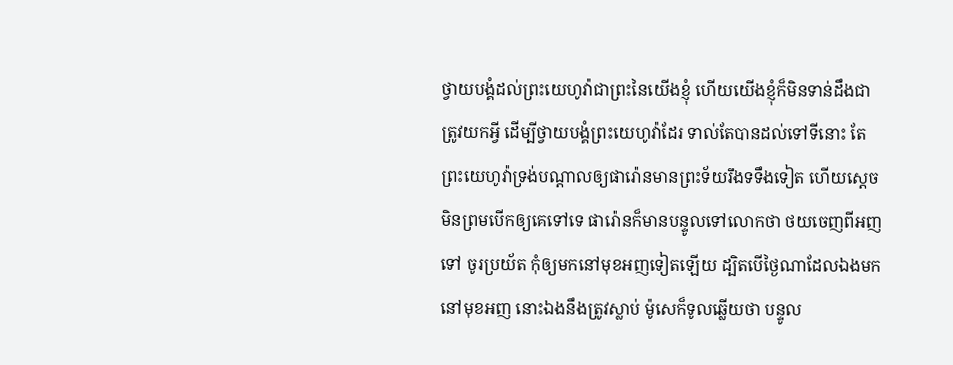ថ្វាយបង្គំដល់ព្រះយេហូវ៉ាជាព្រះនៃយើងខ្ញុំ ហើយយើងខ្ញុំក៏មិនទាន់ដឹងជាត្រូវយកអ្វី ដើម្បីថ្វាយបង្គំព្រះយេហូវ៉ាដែរ ទាល់តែបានដល់ទៅទីនោះ តែព្រះយេហូវ៉ាទ្រង់បណ្តាលឲ្យផារ៉ោនមានព្រះទ័យរឹងទទឹងទៀត ហើយស្តេចមិនព្រមបើកឲ្យគេទៅទេ ផារ៉ោនក៏មានបន្ទូលទៅលោកថា ថយចេញពីអញទៅ ចូរប្រយ័ត កុំឲ្យមកនៅមុខអញទៀតឡើយ ដ្បិតបើថ្ងៃណាដែលឯងមកនៅមុខអញ នោះឯងនឹងត្រូវស្លាប់ ម៉ូសេក៏ទូលឆ្លើយថា បន្ទូល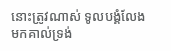នោះត្រូវណាស់ ទូលបង្គំលែងមកគាល់ទ្រង់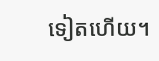ទៀតហើយ។